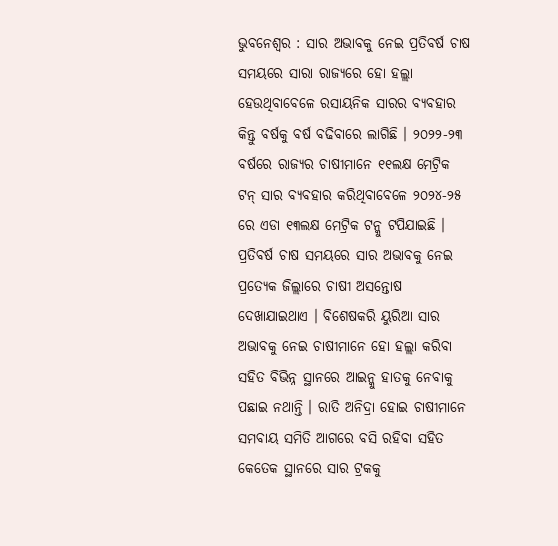ଭୁବନେଶ୍ୱର : ସାର ଅଭାବକୁ ନେଇ ପ୍ରତିବର୍ଷ ଚାଷ ସମୟରେ ସାରା ରାଜ୍ୟରେ ହୋ ହଲ୍ଲା ହେଉଥିବାବେଳେ ରସାୟନିକ ସାରର ବ୍ୟବହାର କିନ୍ତୁ ବର୍ଷକୁ ବର୍ଷ ବଢିବାରେ ଲାଗିଛି । ୨୦୨୨-୨୩ ବର୍ଷରେ ରାଜ୍ୟର ଚାଷୀମାନେ ୧୧ଲକ୍ଷ ମେଟ୍ରିକ ଟନ୍ ସାର ବ୍ୟବହାର କରିଥିବାବେଳେ ୨୦୨୪-୨୫ ରେ ଏଡା ୧୩ଲକ୍ଷ ମେଟ୍ରିକ ଟନ୍କୁ ଟପିଯାଇଛି ।
ପ୍ରତିବର୍ଷ ଚାଷ ସମୟରେ ସାର ଅଭାବକୁ ନେଇ ପ୍ରତ୍ୟେକ ଜିଲ୍ଲାରେ ଚାଷୀ ଅସନ୍ତୋଷ ଦେଖାଯାଇଥାଏ । ବିଶେଷକରି ୟୁରିଆ ସାର ଅଭାବକୁ ନେଇ ଚାଷୀମାନେ ହୋ ହଲ୍ଲା କରିବା ସହିତ ବିଭିନ୍ନ ସ୍ଥାନରେ ଆଇନ୍କୁ ହାତକୁ ନେବାକୁ ପଛାଇ ନଥାନ୍ତି । ରାତି ଅନିଦ୍ରା ହୋଇ ଚାଷୀମାନେ ସମବାୟ ସମିତି ଆଗରେ ବସି ରହିବା ସହିତ କେତେକ ସ୍ଥାନରେ ସାର ଟ୍ରକକୁ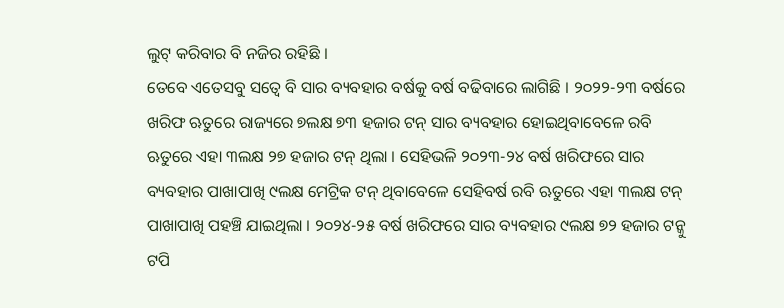ଲୁଟ୍ କରିବାର ବି ନଜିର ରହିଛି ।
ତେବେ ଏତେସବୁ ସତ୍ୱେ ବି ସାର ବ୍ୟବହାର ବର୍ଷକୁ ବର୍ଷ ବଢିବାରେ ଲାଗିଛି । ୨୦୨୨-୨୩ ବର୍ଷରେ ଖରିଫ ଋତୁରେ ରାଜ୍ୟରେ ୭ଲକ୍ଷ ୭୩ ହଜାର ଟନ୍ ସାର ବ୍ୟବହାର ହୋଇଥିବାବେଳେ ରବି ଋତୁରେ ଏହା ୩ଲକ୍ଷ ୨୭ ହଜାର ଟନ୍ ଥିଲା । ସେହିଭଳି ୨୦୨୩-୨୪ ବର୍ଷ ଖରିଫରେ ସାର ବ୍ୟବହାର ପାଖାପାଖି ୯ଲକ୍ଷ ମେଟ୍ରିକ ଟନ୍ ଥିବାବେଳେ ସେହିବର୍ଷ ରବି ଋତୁରେ ଏହା ୩ଲକ୍ଷ ଟନ୍ ପାଖାପାଖି ପହଞ୍ଚି ଯାଇଥିଲା । ୨୦୨୪-୨୫ ବର୍ଷ ଖରିଫରେ ସାର ବ୍ୟବହାର ୯ଲକ୍ଷ ୭୨ ହଜାର ଟନ୍କୁ ଟପି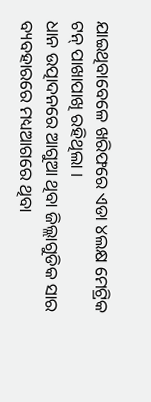ଯାଇଥିବାବେଳେ ଖରିଫରେ ଏଡା ୪ଲକ୍ଷ ମେଟ୍ରିକ ଟନ୍ ପାଖାପାଖି ରହିଥିଲା ।
ଧାନ ଉତ୍ପାଦନରେ ଆଗୁଆ ଥିବା ଜିଲ୍ଲାଗୁଡିକ ସାର ବ୍ୟବହାରରେ ମଧ୍ୟଆଗରେ ଥିବା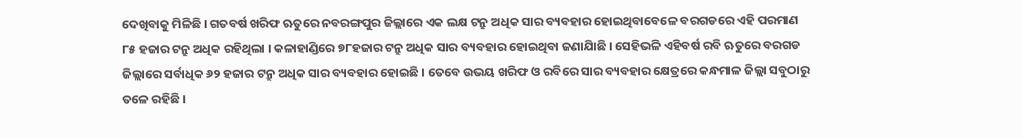ଦେଖିବାକୁ ମିଳିଛି । ଗତବର୍ଷ ଖରିଫ ଋତୁରେ ନବରଙ୍ଗପୁର ଜିଲ୍ଲାରେ ଏକ ଲକ୍ଷ ଟନ୍ରୁ ଅଧିକ ସାର ବ୍ୟବହାର ହୋଇଥିବାବେଳେ ବରଗଡରେ ଏହି ପରମାଣ ୮୫ ହଜାର ଟନ୍ରୁ ଅଧିକ ରହିଥିଲା । କଳାହାଣ୍ଡିରେ ୭୮ହଜାର ଟନ୍ରୁ ଅଧିକ ସାର ବ୍ୟବହାର ହୋଇଥିବା ଜଣାଯାିଛି । ସେହିଭଳି ଏହିବର୍ଷ ରବି ଋତୁରେ ବରଗଡ ଜିଲ୍ଲାରେ ସର୍ବାଧିକ ୬୨ ହଜାର ଟନ୍ରୁ ଅଧିକ ସାର ବ୍ୟବହାର ହୋଇଛି । ତେବେ ଉଭୟ ଖରିଫ ଓ ରବିରେ ସାର ବ୍ୟବହାର କ୍ଷେତ୍ରରେ କନ୍ଧମାଳ ଜିଲ୍ଲା ସବୁଠାରୁ ତଳେ ରହିଛି ।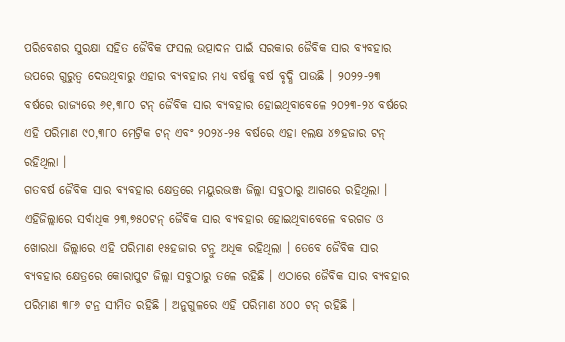ପରିବେଶର ସୁରକ୍ଷା ସହିତ ଜୈବିକ ଫସଲ ଉତ୍ପାଦନ ପାଇଁ ସରକାର ଜୈବିକ ସାର ବ୍ୟବହାର ଉପରେ ଗୁରୁତ୍ୱ ଦେଉଥିବାରୁ ଏହାର ବ୍ୟବହାର ମଧ୍ୟ ବର୍ଷକୁ ବର୍ଷ ବୃଦ୍ଧି ପାଉଛି । ୨୦୨୨-୨୩ ବର୍ଷରେ ରାଜ୍ୟରେ ୬୧,୩୮୦ ଟନ୍ ଜୈବିକ ସାର ବ୍ୟବହାର ହୋଇଥିବାବେଳେ ୨୦୨୩-୨୪ ବର୍ଷରେ ଏହି ପରିମାଣ ୯୦,୩୮୦ ମେଟ୍ରିକ ଟନ୍ ଏବଂ ୨୦୨୪-୨୫ ବର୍ଷରେ ଏହା ୧ଲକ୍ଷ ୪୭ହଜାର ଟନ୍ ରହିଥିଲା ।
ଗତବର୍ଷ ଜୈବିକ ସାର ବ୍ୟବହାର କ୍ଷେତ୍ରରେ ମୟୁରଭଞ୍ଜ ଜିଲ୍ଲା ସବୁଠାରୁ ଆଗରେ ରହିଥିଲା । ଏହିଜିଲ୍ଲାରେ ସର୍ବାଧିକ ୨୩,୭୫୦ଟନ୍ ଜୈବିକ ସାର ବ୍ୟବହାର ହୋଇଥିବାବେଳେ ବରଗଡ ଓ ଖୋରଧା ଜିଲ୍ଲାରେ ଏହି ପରିମାଣ ୧୫ହଜାର ଟନ୍ରୁ ଅଧିକ ରହିଥିଲା । ତେବେ ଜୈବିକ ସାର ବ୍ୟବହାର କ୍ଷେତ୍ରରେ କୋରାପୁଟ ଜିଲ୍ଲା ସବୁଠାରୁ ତଳେ ରହିଛି । ଏଠାରେ ଜୈବିକ ସାର ବ୍ୟବହାର ପରିମାଣ ୩୮୬ ଟନ୍ର ସୀମିତ ରହିଛି । ଅନୁଗୁଳରେ ଏହି ପରିମାଣ ୪୦୦ ଟନ୍ ରହିଛି ।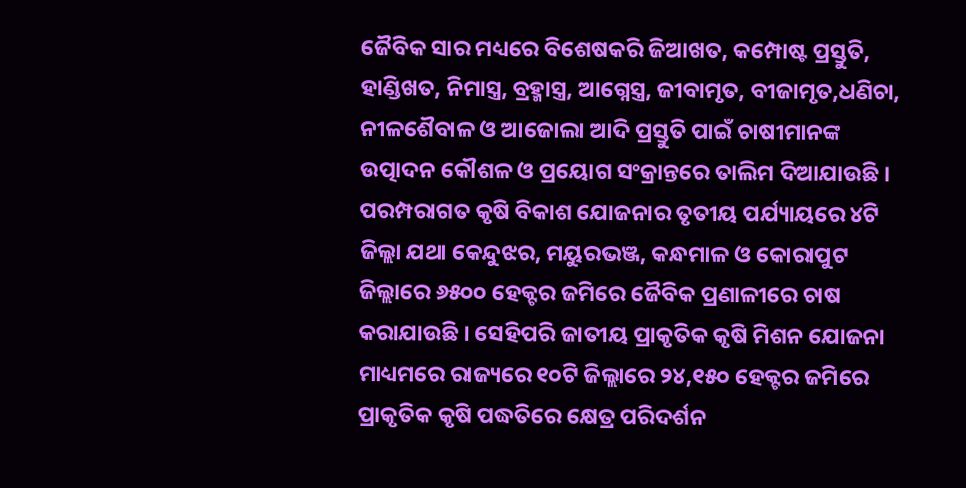ଜୈବିକ ସାର ମଧ୍ୟରେ ବିଶେଷକରି ଜିଆଖତ, କମ୍ପୋଷ୍ଟ ପ୍ରସ୍ତୁତି, ହାଣ୍ଡିଖତ, ନିମାସ୍ତ୍ର, ବ୍ରହ୍ମାସ୍ତ୍ର, ଆଗ୍ନେସ୍ତ୍ର, ଜୀବାମୃତ, ବୀଜାମୃତ,ଧଣିଚା, ନୀଳଶୈବାଳ ଓ ଆଜୋଲା ଆଦି ପ୍ରସ୍ତୁତି ପାଇଁ ଚାଷୀମାନଙ୍କ ଉତ୍ପାଦନ କୌଶଳ ଓ ପ୍ରୟୋଗ ସଂକ୍ରାନ୍ତରେ ତାଲିମ ଦିଆଯାଉଛି । ପରମ୍ପରାଗତ କୃଷି ବିକାଶ ଯୋଜନାର ତୃତୀୟ ପର୍ଯ୍ୟାୟରେ ୪ଟି ଜିଲ୍ଲା ଯଥା କେନ୍ଦୁଝର, ମୟୁରଭଞ୍ଜ, କନ୍ଧମାଳ ଓ କୋରାପୁଟ ଜିଲ୍ଲାରେ ୬୫୦୦ ହେକ୍ଟର ଜମିରେ ଜୈବିକ ପ୍ରଣାଳୀରେ ଚାଷ କରାଯାଉଛି । ସେହିପରି ଜାତୀୟ ପ୍ରାକୃତିକ କୃଷି ମିଶନ ଯୋଜନା ମାଧ୍ୟମରେ ରାଜ୍ୟରେ ୧୦ଟି ଜିଲ୍ଲାରେ ୨୪,୧୫୦ ହେକ୍ଟର ଜମିରେ ପ୍ରାକୃତିକ କୃଷି ପଦ୍ଧତିରେ କ୍ଷେତ୍ର ପରିଦର୍ଶନ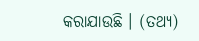କରାଯାଉଛି । (ତଥ୍ୟ)